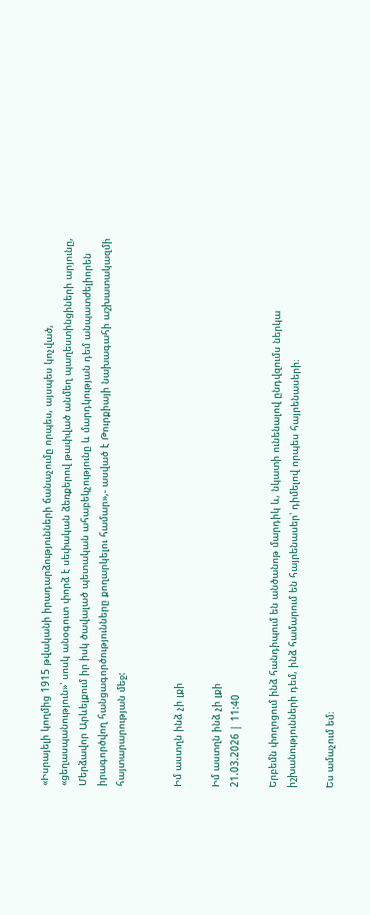«Իսրայելի կողմից 1915 թվականի իրադարձությունների ճանաչումը որպես, այսպես կոչված, «ցեղասպանություն»՝ սոսկ անօգուտ փորձ է սեփական ձեռքերով թափված անմեղ պաղեստինցիների արյունը, Մերձավոր Արևելքում իր իսկ ծավալած պետական ահաբեկչությունը և մարդկության դեմ անպատժելիորեն իրագործվող հանցագործությունները քողարկելու համար»,- ասված է Թուրքիայի նախագահի աշխատակազմի հայտարարության մեջ:


Իմ աստղն ինձ չի լքի

Իմ աստղն ինձ չի լքի
21.03.2026 | 11:40

Երբեմն փողոցում ինձ հանդիպում են անծանոթ մարդիկ և, նկատի ունենալով ընդվզումս ներկա իշխանությունների դեմ, ինձ համարում են հայրենասեր՝ դիմելով որպես հայրենասերի։

Ես ամաչում եմ։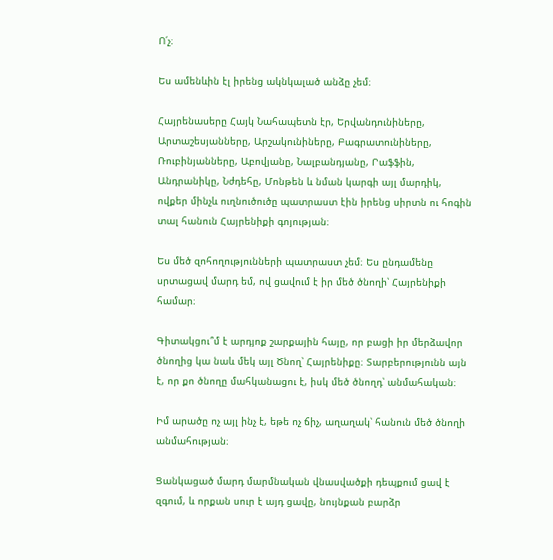Ո՛չ։

Ես ամենևին էլ իրենց ակնկալած անձը չեմ։

Հայրենասերը Հայկ Նահապետն էր, Երվանդունիները, Արտաշեսյանները, Արշակունիները, Բագրատունիները, Ռուբինյանները, Աբովյանը, Նալբանդյանը, Րաֆֆին, Անդրանիկը, Նժդեհը, Մոնթեն և նման կարգի այլ մարդիկ, ովքեր մինչև ուղնուծուծը պատրաստ էին իրենց սիրտն ու հոգին տալ հանուն Հայրենիքի գոյության։

Ես մեծ զոհողությունների պատրաստ չեմ։ Ես ընդամենը սրտացավ մարդ եմ, ով ցավում է իր մեծ ծնողի՝ Հայրենիքի համար։

Գիտակցու՞մ է արդյոք շարքային հայը, որ բացի իր մերձավոր ծնողից կա նաև մեկ այլ Ծնող՝ Հայրենիքը։ Տարբերությունն այն է, որ քո ծնողը մահկանացու է, իսկ մեծ ծնողդ՝ անմահական։

Իմ արածը ոչ այլ ինչ է, եթե ոչ ճիչ, աղաղակ՝ հանուն մեծ ծնողի անմահության։

Ցանկացած մարդ մարմնական վնասվածքի դեպքում ցավ է զգում, և որքան սուր է այդ ցավը, նույնքան բարձր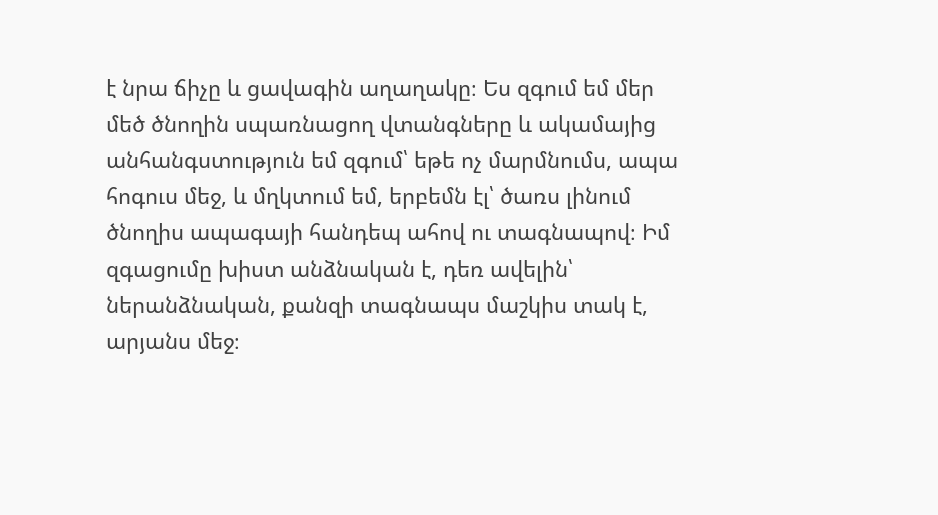է նրա ճիչը և ցավագին աղաղակը։ Ես զգում եմ մեր մեծ ծնողին սպառնացող վտանգները և ակամայից անհանգստություն եմ զգում՝ եթե ոչ մարմնումս, ապա հոգուս մեջ, և մղկտում եմ, երբեմն էլ՝ ծառս լինում ծնողիս ապագայի հանդեպ ահով ու տագնապով։ Իմ զգացումը խիստ անձնական է, դեռ ավելին՝ ներանձնական, քանզի տագնապս մաշկիս տակ է, արյանս մեջ։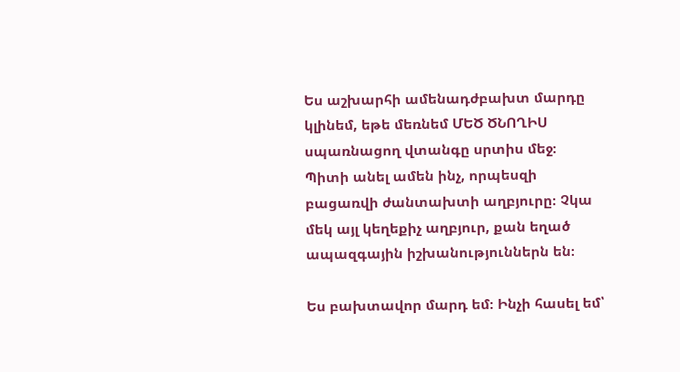Ես աշխարհի ամենադժբախտ մարդը կլինեմ, եթե մեռնեմ ՄԵԾ ԾՆՈՂԻՍ սպառնացող վտանգը սրտիս մեջ։ Պիտի անել ամեն ինչ, որպեսզի բացառվի ժանտախտի աղբյուրը։ Չկա մեկ այլ կեղեքիչ աղբյուր, քան եղած ապազգային իշխանություններն են։

Ես բախտավոր մարդ եմ։ Ինչի հասել եմ՝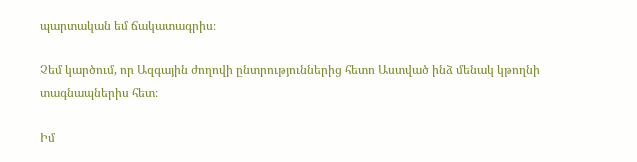պարտական եմ ճակատագրիս։

Չեմ կարծում, որ Ազգային ժողովի ընտրություններից հետո Աստված ինձ մենակ կթողնի տագնապներիս հետ։

Իմ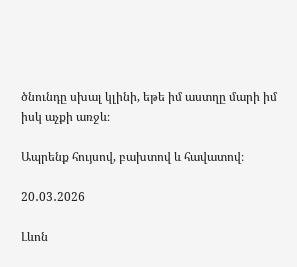ծնունդը սխալ կլինի, եթե իմ աստղը մարի իմ իսկ աչքի առջև։

Ապրենք հույսով, բախտով և հավատով։

20․03․2026

Լևոն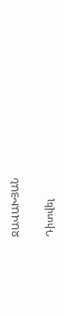ՋԱՎԱԽՅԱՆ

Դիտվել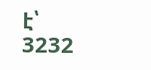է՝ 3232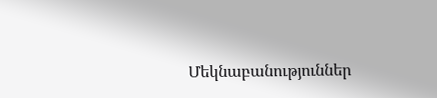Մեկնաբանություններ